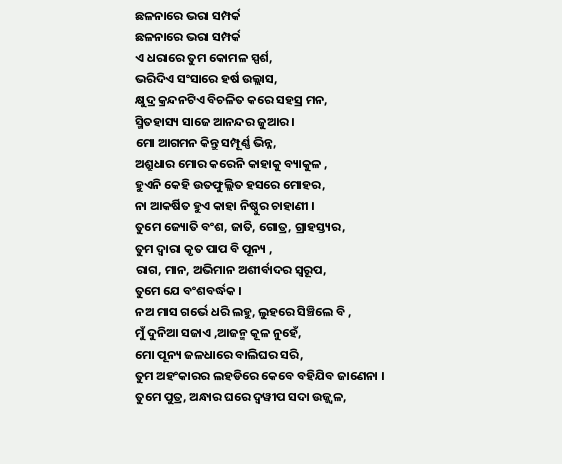ଛଳନାରେ ଭରା ସମ୍ପର୍କ
ଛଳନାରେ ଭରା ସମ୍ପର୍କ
ଏ ଧରାରେ ତୁମ କୋମଳ ସ୍ପର୍ଶ,
ଭରିଦିଏ ସଂସାରେ ହର୍ଷ ଉଲ୍ଲାସ,
କ୍ଷୁଦ୍ର କ୍ରନ୍ଦନଟିଏ ବିଚଳିତ କରେ ସହସ୍ର ମନ,
ସ୍ମିତହାସ୍ୟ ସାଜେ ଆନନ୍ଦର ଜୁଆର ।
ମୋ ଆଗମନ କିନ୍ତୁ ସମ୍ପୂର୍ଣ୍ଣ ଭିନ୍ନ,
ଅଶ୍ରୁଧାର ମୋର କରେନି କାହାକୁ ବ୍ୟାକୁଳ ,
ହୁଏନି କେହି ଉତଫୁଲ୍ଲିତ ହସରେ ମୋହର,
ନା ଆକର୍ଷିତ ହୁଏ କାହା ନିଷ୍ଠୁର ଚାହାଣୀ ।
ତୁମେ ଜ୍ୟୋତି ବଂଶ, ଜାତି, ଗୋତ୍ର, ଗ୍ରାହସ୍ତ୍ୟର,
ତୁମ ଦ୍ବାରା କୃତ ପାପ ବି ପୂନ୍ୟ ,
ରାଗ, ମାନ, ଅଭିମାନ ଅଶୀର୍ବାଦର ସ୍ୱରୂପ,
ତୁମେ ଯେ ବଂଶବର୍ଦ୍ଧକ ।
ନଅ ମାସ ଗର୍ଭେ ଧରି ଲହୁ, ଲୁହରେ ସିଞ୍ଚିଲେ ବି ,
ମୁଁ ଦୁନିଆ ସଜାଏ ,ଆଜନ୍ମ କୂଳ ନୁହେଁ,
ମୋ ପୂନ୍ୟ ଜଳଧାରେ ବାଲିଘର ସରି,
ତୁମ ଅହଂକାରର ଲହଡିରେ କେବେ ବହିଯିବ ଜାଣେନା ।
ତୁମେ ପୁତ୍ର, ଅନ୍ଧାର ଘରେ ଦ୍ୱୱୀପ ସଦା ଉଜ୍ଜ୍ୱଳ,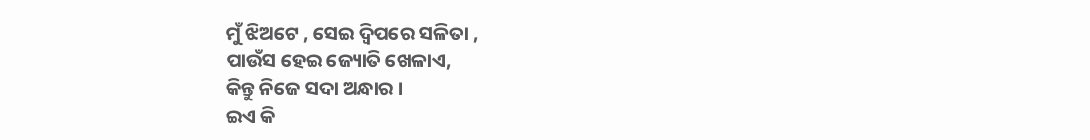ମୁଁ ଝିଅଟେ , ସେଇ ଦ୍ୱିପରେ ସଳିତା ,
ପାଉଁସ ହେଇ ଜ୍ୟୋତି ଖେଳାଏ,
କିନ୍ତୁ ନିଜେ ସଦା ଅନ୍ଧାର ।
ଇଏ କି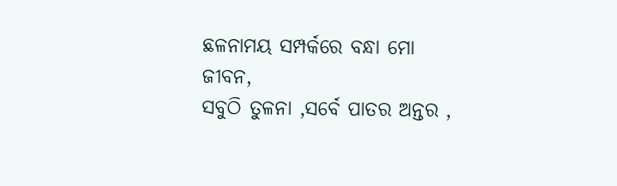ଛଳନାମୟ ସମ୍ପର୍କରେ ବନ୍ଧା ମୋ ଜୀବନ,
ସବୁଠି ତୁଳନା ,ସର୍ବେ ପାତର ଅନ୍ତର ,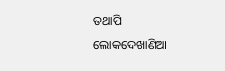ତଥାପି ଲୋକଦେଖାଣିଆ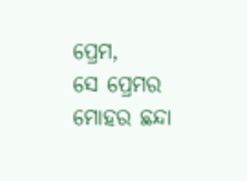ପ୍ରେମ,
ସେ ପ୍ରେମର ମୋହର ଛନ୍ଦା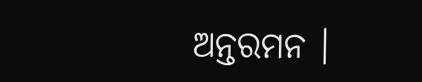ଅନ୍ତରମନ ।